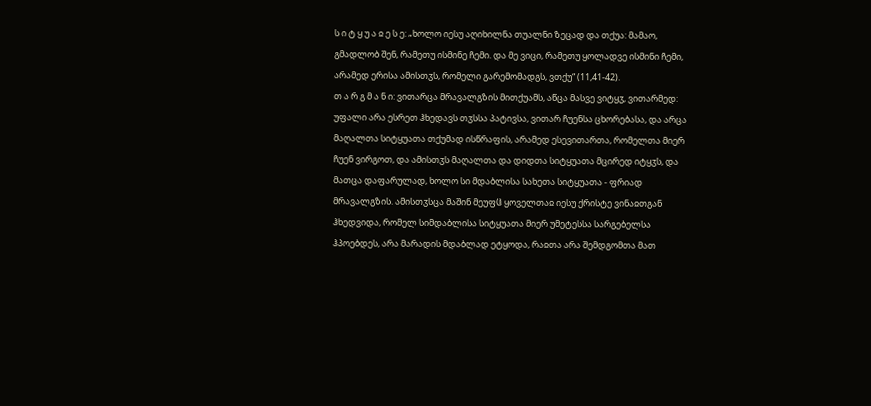ს ი ტ ყ უ ა ჲ ე ს ე: „ხოლო იესუ აღიხილნა თუალნი ზეცად და თქუა: მამაო, გმადლობ შენ, რამეთუ ისმინე ჩემი. და მე ვიცი, რამეთუ ყოლადვე ისმინი ჩემი, არამედ ერისა ამისთჳს, რომელი გარემომადგს, ვთქუ“ (11,41-42).
თ ა რ გ მ ა ნ ი: ვითარცა მრავალგზის მითქუამს, აწცა მასვე ვიტყჳ, ვითარმედ: უფალი არა ესრეთ ჰხედავს თჳსსა პატივსა, ვითარ ჩუენსა ცხორებასა, და არცა მაღალთა სიტყუათა თქუმად ისწრაფის, არამედ ესევითართა, რომელთა მიერ ჩუენ ვირგოთ, და ამისთჳს მაღალთა და დიდთა სიტყუათა მცირედ იტყჳს, და მათცა დაფარულად, ხოლო სი მდაბლისა სახეთა სიტყუათა - ფრიად მრავალგზის. ამისთჳსცა მაშინ მეუფჱ ყოველთაჲ იესუ ქრისტე ვინაჲთგან ჰხედვიდა, რომელ სიმდაბლისა სიტყუათა მიერ უმეტესსა სარგებელსა ჰპოებდეს, არა მარადის მდაბლად ეტყოდა, რაჲთა არა შემდგომთა მათ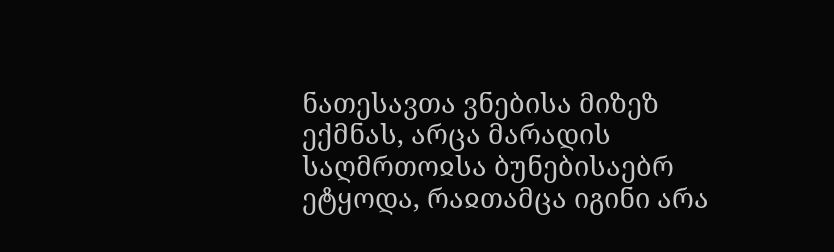ნათესავთა ვნებისა მიზეზ ექმნას, არცა მარადის საღმრთოჲსა ბუნებისაებრ ეტყოდა, რაჲთამცა იგინი არა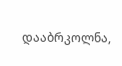დააბრკოლნა,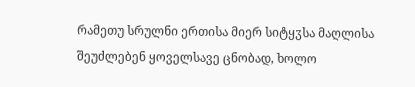რამეთუ სრულნი ერთისა მიერ სიტყჳსა მაღლისა შეუძლებენ ყოველსავე ცნობად, ხოლო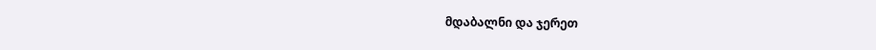მდაბალნი და ჯერეთ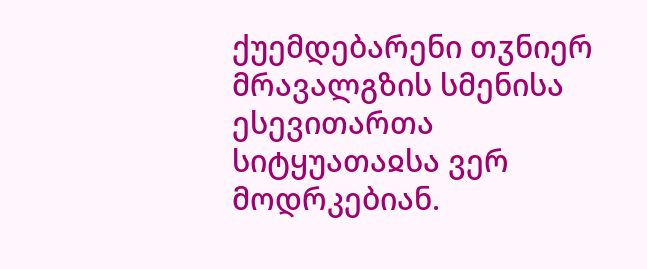ქუემდებარენი თჳნიერ მრავალგზის სმენისა ესევითართა სიტყუათაჲსა ვერ მოდრკებიან.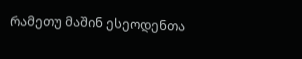რამეთუ მაშინ ესეოდენთა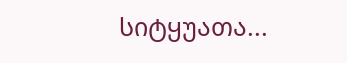სიტყუათა...